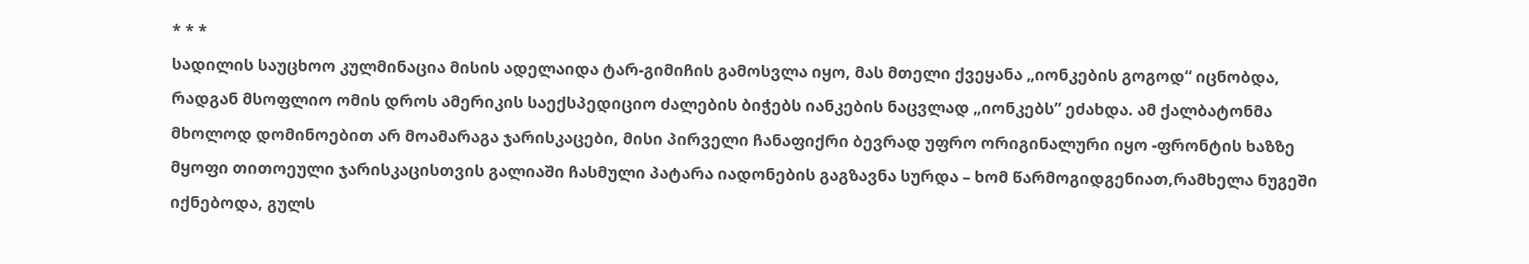* * *
სადილის საუცხოო კულმინაცია მისის ადელაიდა ტარ-გიმიჩის გამოსვლა იყო, მას მთელი ქვეყანა „იონკების გოგოდ“ იცნობდა, რადგან მსოფლიო ომის დროს ამერიკის საექსპედიციო ძალების ბიჭებს იანკების ნაცვლად „იონკებს” ეძახდა. ამ ქალბატონმა მხოლოდ დომინოებით არ მოამარაგა ჯარისკაცები, მისი პირველი ჩანაფიქრი ბევრად უფრო ორიგინალური იყო -ფრონტის ხაზზე მყოფი თითოეული ჯარისკაცისთვის გალიაში ჩასმული პატარა იადონების გაგზავნა სურდა – ხომ წარმოგიდგენიათ,რამხელა ნუგეში იქნებოდა, გულს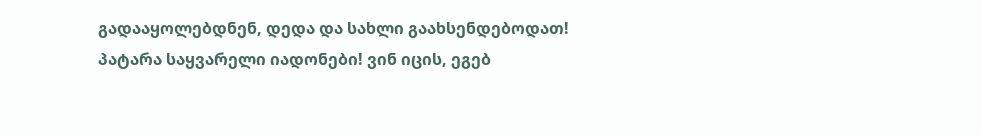გადააყოლებდნენ, დედა და სახლი გაახსენდებოდათ! პატარა საყვარელი იადონები! ვინ იცის, ეგებ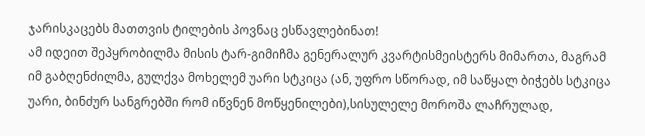ჯარისკაცებს მათთვის ტილების პოვნაც ესწავლებინათ!
ამ იდეით შეპყრობილმა მისის ტარ-გიმიჩმა გენერალურ კვარტისმეისტერს მიმართა, მაგრამ იმ გაბღენძილმა, გულქვა მოხელემ უარი სტკიცა (ან, უფრო სწორად, იმ საწყალ ბიჭებს სტკიცა უარი, ბინძურ სანგრებში რომ იწვნენ მოწყენილები),სისულელე მოროშა ლაჩრულად,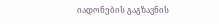იადონების გაგზავნის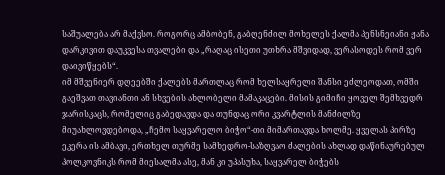საშუალება არ მაქვსო. როგორც ამბობენ, გაბღენძილ მოხელეს ქალმა პენსნეიანი ჟანა დარკივით დაუკვესა თვალები და „რაღაც ისეთი უთხრა მშვიდად, ვერასოდეს რომ ვერ დაივიწყებს“.
იმ მშვენიერ დღეებში ქალებს მართლაც რომ ხელსაყრელი შანსი ეძლეოდათ, ომში გაეშვათ თავიანთი ან სხვების ახლობელი მამაკაცები. მისის გიმიჩი ყოველ შემხვედრ ჯარისკაცს, რომელიც გაბედავდა და თუნდაც ორი კვარტლის მანძილზე მიუახლოვდებოდა, „ჩემო საყვარელო ბიჭო“-თი მიმართავდა ხოლმე. ყველას პირზე ეკერა ის ამბავი, ერთხელ თურმე სამხედრო-საზღვაო ძალების ახლად დაწინაურებულ პოლკოვნიკს რომ მიესალმა ასე, მან კი უპასუხა, საყვარელ ბიჭებს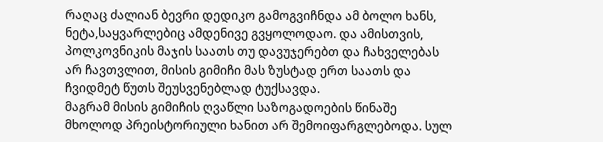რაღაც ძალიან ბევრი დედიკო გამოგვიჩნდა ამ ბოლო ხანს, ნეტა,საყვარლებიც ამდენივე გვყოლოდაო. და ამისთვის, პოლკოვნიკის მაჯის საათს თუ დავუჯერებთ და ჩახველებას არ ჩავთვლით, მისის გიმიჩი მას ზუსტად ერთ საათს და ჩვიდმეტ წუთს შეუსვენებლად ტუქსავდა.
მაგრამ მისის გიმიჩის ღვაწლი საზოგადოების წინაშე მხოლოდ პრეისტორიული ხანით არ შემოიფარგლებოდა. სულ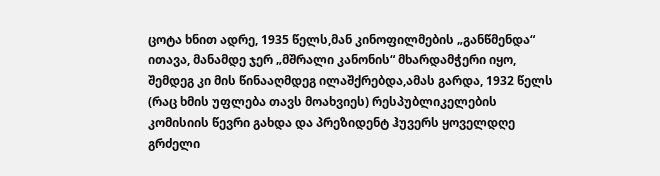ცოტა ხნით ადრე, 1935 წელს,მან კინოფილმების „განწმენდა“ ითავა, მანამდე ჯერ „მშრალი კანონის“ მხარდამჭერი იყო, შემდეგ კი მის წინააღმდეგ ილაშქრებდა,ამას გარდა, 1932 წელს (რაც ხმის უფლება თავს მოახვიეს) რესპუბლიკელების კომისიის წევრი გახდა და პრეზიდენტ ჰუვერს ყოველდღე გრძელი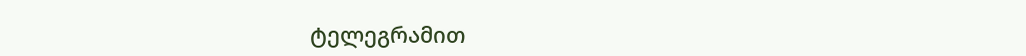ტელეგრამით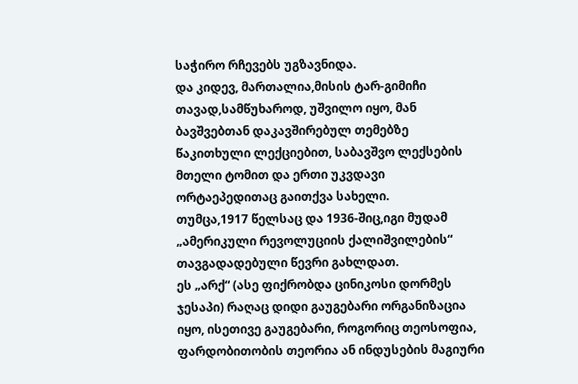საჭირო რჩევებს უგზავნიდა.
და კიდევ, მართალია,მისის ტარ-გიმიჩი თავად,სამწუხაროდ, უშვილო იყო, მან ბავშვებთან დაკავშირებულ თემებზე წაკითხული ლექციებით, საბავშვო ლექსების მთელი ტომით და ერთი უკვდავი ორტაეპედითაც გაითქვა სახელი.
თუმცა,1917 წელსაც და 1936-შიც,იგი მუდამ „ამერიკული რევოლუციის ქალიშვილების“ თავგადადებული წევრი გახლდათ.
ეს „არქ“ (ასე ფიქრობდა ცინიკოსი დორმეს ჯესაპი) რაღაც დიდი გაუგებარი ორგანიზაცია იყო, ისეთივე გაუგებარი, როგორიც თეოსოფია, ფარდობითობის თეორია ან ინდუსების მაგიური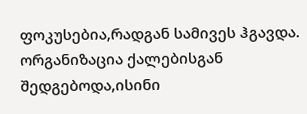ფოკუსებია,რადგან სამივეს ჰგავდა. ორგანიზაცია ქალებისგან შედგებოდა,ისინი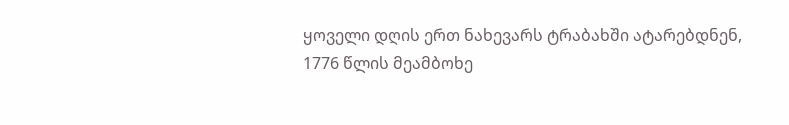ყოველი დღის ერთ ნახევარს ტრაბახში ატარებდნენ, 1776 წლის მეამბოხე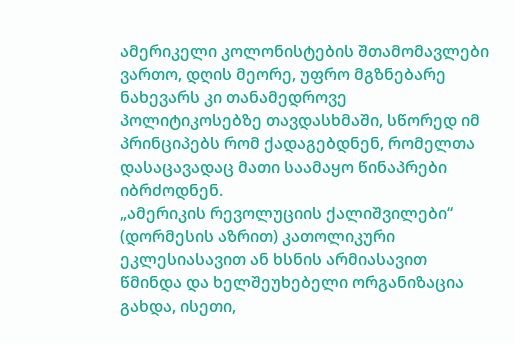ამერიკელი კოლონისტების შთამომავლები ვართო, დღის მეორე, უფრო მგზნებარე ნახევარს კი თანამედროვე პოლიტიკოსებზე თავდასხმაში, სწორედ იმ პრინციპებს რომ ქადაგებდნენ, რომელთა დასაცავადაც მათი საამაყო წინაპრები იბრძოდნენ.
„ამერიკის რევოლუციის ქალიშვილები“ (დორმესის აზრით) კათოლიკური ეკლესიასავით ან ხსნის არმიასავით წმინდა და ხელშეუხებელი ორგანიზაცია გახდა, ისეთი,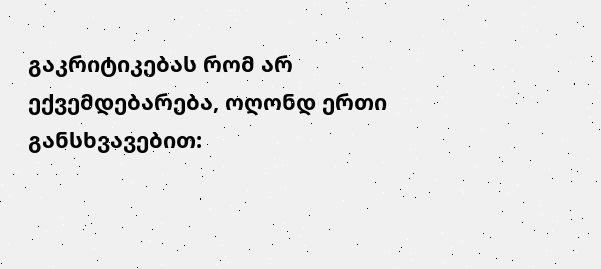გაკრიტიკებას რომ არ ექვემდებარება, ოღონდ ერთი განსხვავებით: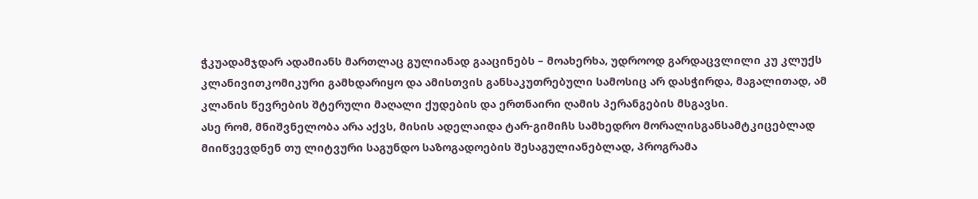ჭკუადამჯდარ ადამიანს მართლაც გულიანად გააცინებს – მოახერხა, უდროოდ გარდაცვლილი კუ კლუქს კლანივითკომიკური გამხდარიყო და ამისთვის განსაკუთრებული სამოსიც არ დასჭირდა, მაგალითად, ამ კლანის წევრების შტერული მაღალი ქუდების და ერთნაირი ღამის პერანგების მსგავსი.
ასე რომ, მნიშვნელობა არა აქვს, მისის ადელაიდა ტარ-გიმიჩს სამხედრო მორალისგანსამტკიცებლად მიიწვევდნენ თუ ლიტვური საგუნდო საზოგადოების შესაგულიანებლად, პროგრამა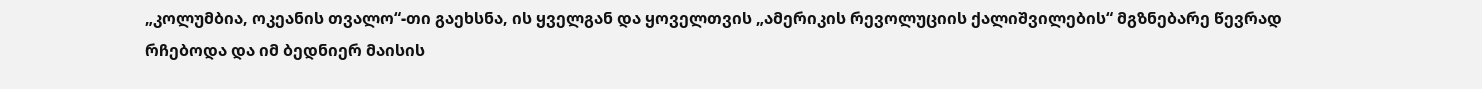„კოლუმბია, ოკეანის თვალო“-თი გაეხსნა, ის ყველგან და ყოველთვის „ამერიკის რევოლუციის ქალიშვილების“ მგზნებარე წევრად რჩებოდა და იმ ბედნიერ მაისის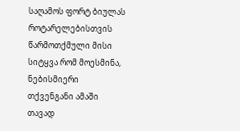საღამოს ფორტ ბიულას როტარელებისთვის წარმოთქმული მისი სიტყვა რომ მოესმინა, ნებისმიერი თქვენგანი ამაში თავად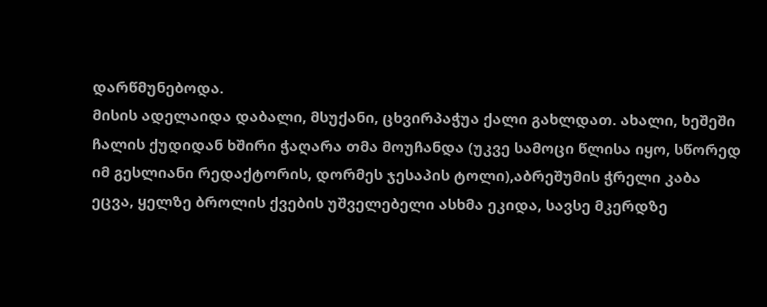დარწმუნებოდა.
მისის ადელაიდა დაბალი, მსუქანი, ცხვირპაჭუა ქალი გახლდათ. ახალი, ხეშეში ჩალის ქუდიდან ხშირი ჭაღარა თმა მოუჩანდა (უკვე სამოცი წლისა იყო, სწორედ იმ გესლიანი რედაქტორის, დორმეს ჯესაპის ტოლი),აბრეშუმის ჭრელი კაბა ეცვა, ყელზე ბროლის ქვების უშველებელი ასხმა ეკიდა, სავსე მკერდზე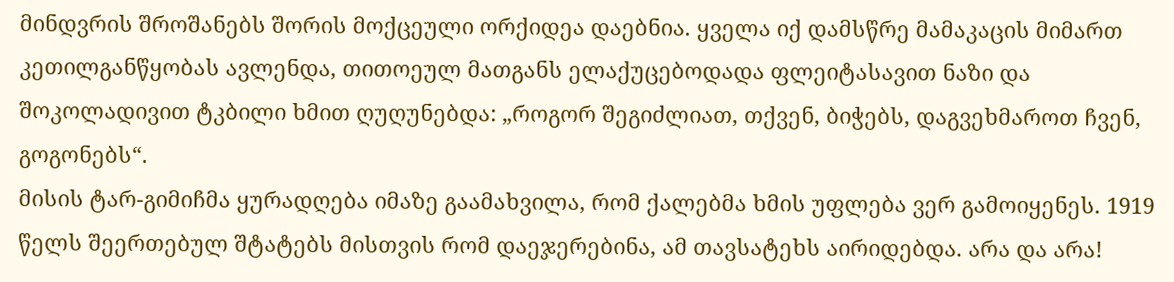მინდვრის შროშანებს შორის მოქცეული ორქიდეა დაებნია. ყველა იქ დამსწრე მამაკაცის მიმართ კეთილგანწყობას ავლენდა, თითოეულ მათგანს ელაქუცებოდადა ფლეიტასავით ნაზი და შოკოლადივით ტკბილი ხმით ღუღუნებდა: „როგორ შეგიძლიათ, თქვენ, ბიჭებს, დაგვეხმაროთ ჩვენ, გოგონებს“.
მისის ტარ-გიმიჩმა ყურადღება იმაზე გაამახვილა, რომ ქალებმა ხმის უფლება ვერ გამოიყენეს. 1919 წელს შეერთებულ შტატებს მისთვის რომ დაეჯერებინა, ამ თავსატეხს აირიდებდა. არა და არა!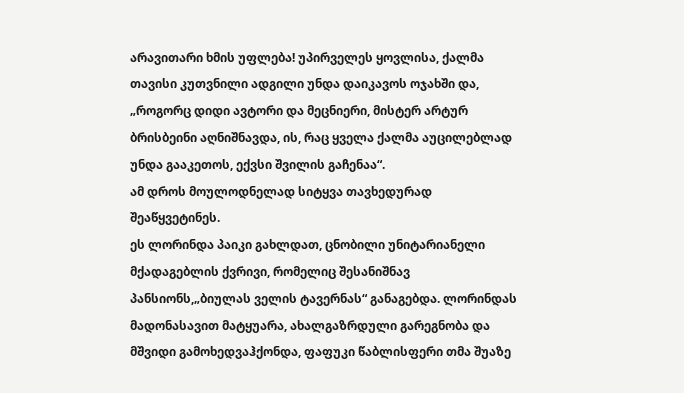არავითარი ხმის უფლება! უპირველეს ყოვლისა, ქალმა თავისი კუთვნილი ადგილი უნდა დაიკავოს ოჯახში და, „როგორც დიდი ავტორი და მეცნიერი, მისტერ არტურ ბრისბეინი აღნიშნავდა, ის, რაც ყველა ქალმა აუცილებლად უნდა გააკეთოს, ექვსი შვილის გაჩენაა“.
ამ დროს მოულოდნელად სიტყვა თავხედურად შეაწყვეტინეს.
ეს ლორინდა პაიკი გახლდათ, ცნობილი უნიტარიანელი მქადაგებლის ქვრივი, რომელიც შესანიშნავ პანსიონს,„ბიულას ველის ტავერნას“ განაგებდა. ლორინდას მადონასავით მატყუარა, ახალგაზრდული გარეგნობა და მშვიდი გამოხედვაჰქონდა, ფაფუკი წაბლისფერი თმა შუაზე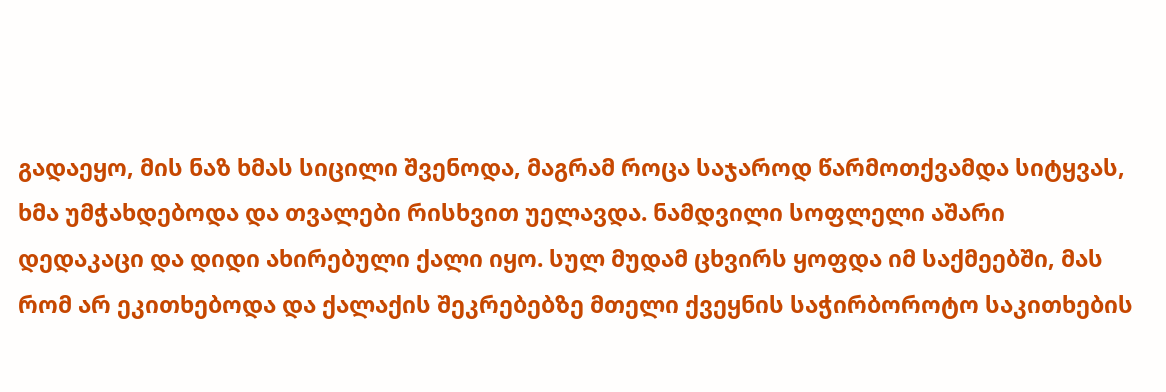გადაეყო, მის ნაზ ხმას სიცილი შვენოდა, მაგრამ როცა საჯაროდ წარმოთქვამდა სიტყვას, ხმა უმჭახდებოდა და თვალები რისხვით უელავდა. ნამდვილი სოფლელი აშარი დედაკაცი და დიდი ახირებული ქალი იყო. სულ მუდამ ცხვირს ყოფდა იმ საქმეებში, მას რომ არ ეკითხებოდა და ქალაქის შეკრებებზე მთელი ქვეყნის საჭირბოროტო საკითხების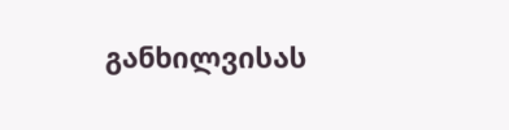განხილვისას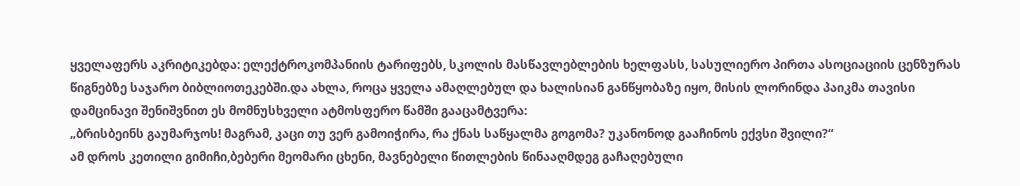ყველაფერს აკრიტიკებდა: ელექტროკომპანიის ტარიფებს, სკოლის მასწავლებლების ხელფასს, სასულიერო პირთა ასოციაციის ცენზურას წიგნებზე საჯარო ბიბლიოთეკებში.და ახლა, როცა ყველა ამაღლებულ და ხალისიან განწყობაზე იყო, მისის ლორინდა პაიკმა თავისი დამცინავი შენიშვნით ეს მომნუსხველი ატმოსფერო წამში გააცამტვერა:
„ბრისბეინს გაუმარჯოს! მაგრამ, კაცი თუ ვერ გამოიჭირა, რა ქნას საწყალმა გოგომა? უკანონოდ გააჩინოს ექვსი შვილი?“
ამ დროს კეთილი გიმიჩი,ბებერი მეომარი ცხენი, მავნებელი წითლების წინააღმდეგ გაჩაღებული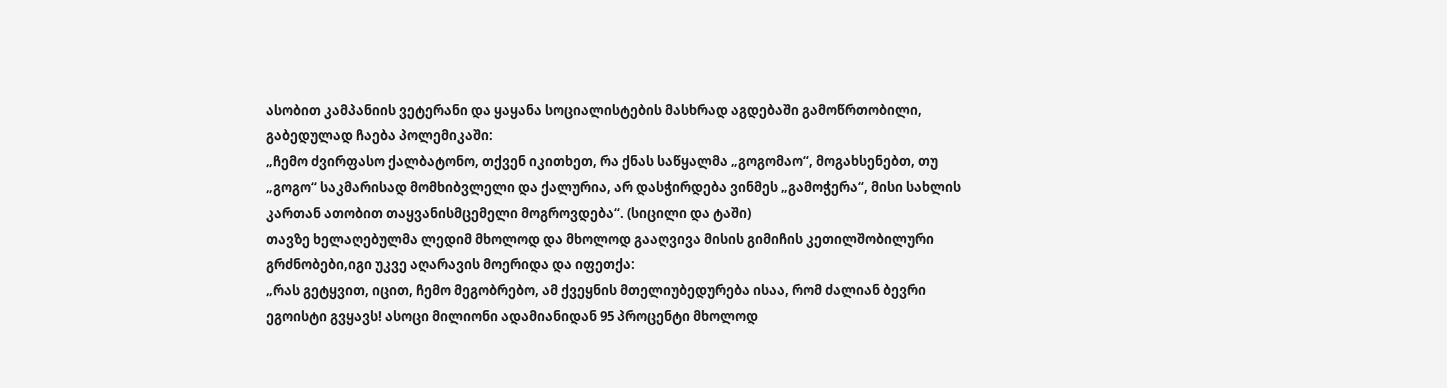ასობით კამპანიის ვეტერანი და ყაყანა სოციალისტების მასხრად აგდებაში გამოწრთობილი, გაბედულად ჩაება პოლემიკაში:
„ჩემო ძვირფასო ქალბატონო, თქვენ იკითხეთ, რა ქნას საწყალმა „გოგომაო“, მოგახსენებთ, თუ „გოგო“ საკმარისად მომხიბვლელი და ქალურია, არ დასჭირდება ვინმეს „გამოჭერა“, მისი სახლის კართან ათობით თაყვანისმცემელი მოგროვდება“. (სიცილი და ტაში)
თავზე ხელაღებულმა ლედიმ მხოლოდ და მხოლოდ გააღვივა მისის გიმიჩის კეთილშობილური გრძნობები,იგი უკვე აღარავის მოერიდა და იფეთქა:
„რას გეტყვით, იცით, ჩემო მეგობრებო, ამ ქვეყნის მთელიუბედურება ისაა, რომ ძალიან ბევრი ეგოისტი გვყავს! ასოცი მილიონი ადამიანიდან 95 პროცენტი მხოლოდ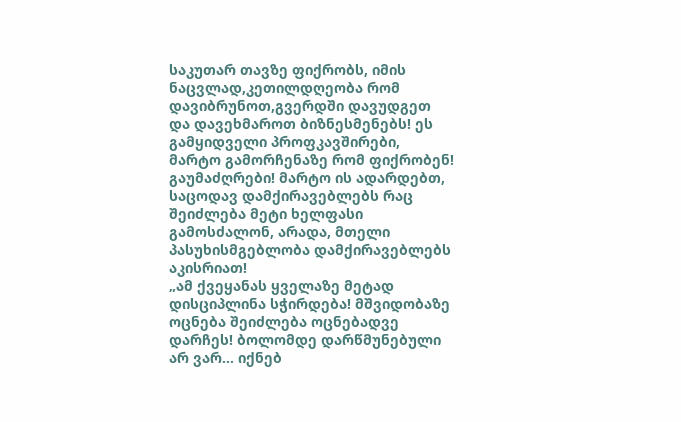საკუთარ თავზე ფიქრობს, იმის ნაცვლად,კეთილდღეობა რომ დავიბრუნოთ,გვერდში დავუდგეთ და დავეხმაროთ ბიზნესმენებს! ეს გამყიდველი პროფკავშირები, მარტო გამორჩენაზე რომ ფიქრობენ! გაუმაძღრები! მარტო ის ადარდებთ, საცოდავ დამქირავებლებს რაც შეიძლება მეტი ხელფასი გამოსძალონ, არადა, მთელი პასუხისმგებლობა დამქირავებლებს აკისრიათ!
„ამ ქვეყანას ყველაზე მეტად დისციპლინა სჭირდება! მშვიდობაზე ოცნება შეიძლება ოცნებადვე დარჩეს! ბოლომდე დარწმუნებული არ ვარ… იქნებ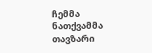ჩემმა ნათქვამმა თავზარი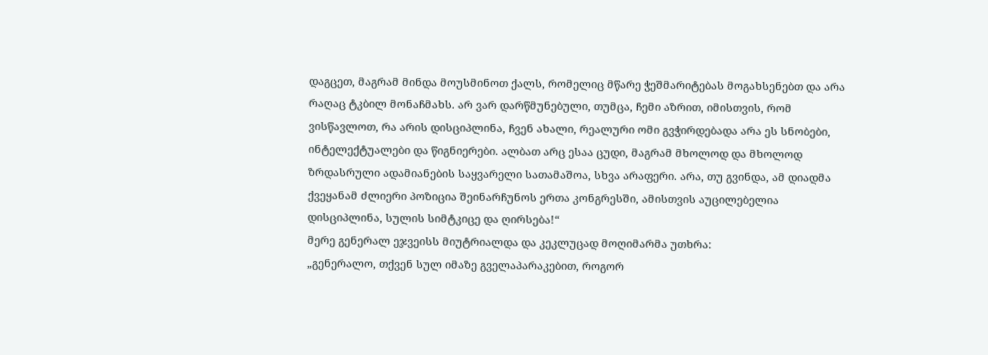დაგცეთ, მაგრამ მინდა მოუსმინოთ ქალს, რომელიც მწარე ჭეშმარიტებას მოგახსენებთ და არა რაღაც ტკბილ მონაჩმახს. არ ვარ დარწმუნებული, თუმცა, ჩემი აზრით, იმისთვის, რომ ვისწავლოთ, რა არის დისციპლინა, ჩვენ ახალი, რეალური ომი გვჭირდებადა არა ეს სნობები, ინტელექტუალები და წიგნიერები. ალბათ არც ესაა ცუდი, მაგრამ მხოლოდ და მხოლოდ ზრდასრული ადამიანების საყვარელი სათამაშოა, სხვა არაფერი. არა, თუ გვინდა, ამ დიადმა ქვეყანამ ძლიერი პოზიცია შეინარჩუნოს ერთა კონგრესში, ამისთვის აუცილებელია დისციპლინა, სულის სიმტკიცე და ღირსება!“
მერე გენერალ ეჯვეისს მიუტრიალდა და კეკლუცად მოღიმარმა უთხრა:
„გენერალო, თქვენ სულ იმაზე გველაპარაკებით, როგორ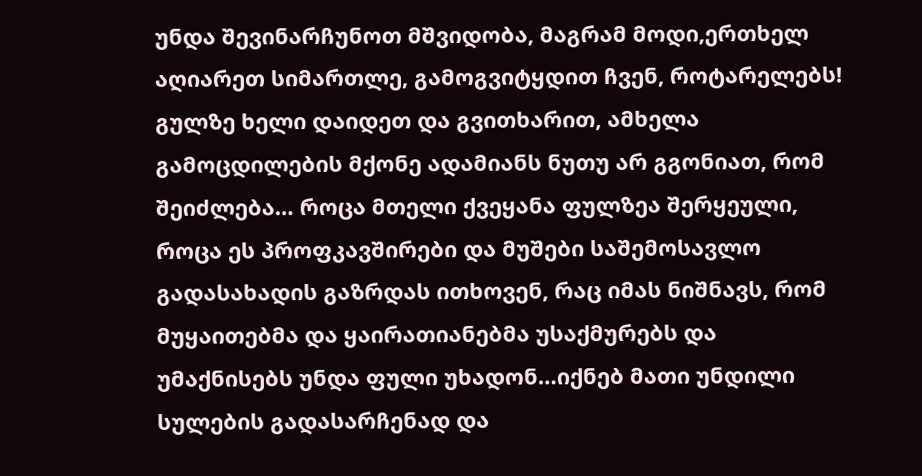უნდა შევინარჩუნოთ მშვიდობა, მაგრამ მოდი,ერთხელ აღიარეთ სიმართლე, გამოგვიტყდით ჩვენ, როტარელებს! გულზე ხელი დაიდეთ და გვითხარით, ამხელა გამოცდილების მქონე ადამიანს ნუთუ არ გგონიათ, რომ შეიძლება… როცა მთელი ქვეყანა ფულზეა შერყეული, როცა ეს პროფკავშირები და მუშები საშემოსავლო გადასახადის გაზრდას ითხოვენ, რაც იმას ნიშნავს, რომ მუყაითებმა და ყაირათიანებმა უსაქმურებს და უმაქნისებს უნდა ფული უხადონ…იქნებ მათი უნდილი სულების გადასარჩენად და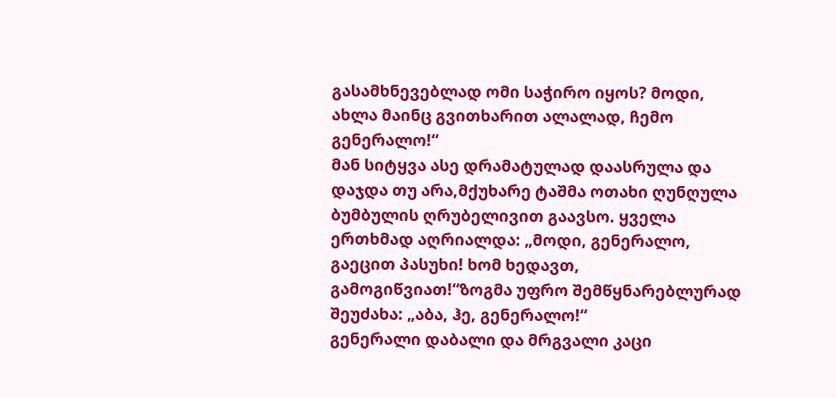გასამხნევებლად ომი საჭირო იყოს? მოდი, ახლა მაინც გვითხარით ალალად, ჩემო გენერალო!“
მან სიტყვა ასე დრამატულად დაასრულა და დაჯდა თუ არა,მქუხარე ტაშმა ოთახი ღუნღულა ბუმბულის ღრუბელივით გაავსო. ყველა ერთხმად აღრიალდა: „მოდი, გენერალო, გაეცით პასუხი! ხომ ხედავთ, გამოგიწვიათ!“ზოგმა უფრო შემწყნარებლურად შეუძახა: „აბა, ჰე, გენერალო!“
გენერალი დაბალი და მრგვალი კაცი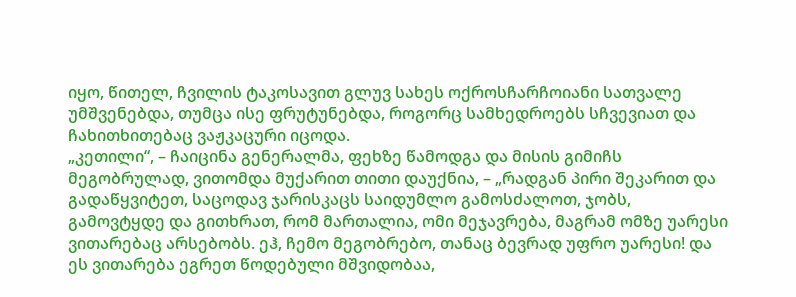იყო, წითელ, ჩვილის ტაკოსავით გლუვ სახეს ოქროსჩარჩოიანი სათვალე უმშვენებდა, თუმცა ისე ფრუტუნებდა, როგორც სამხედროებს სჩვევიათ და ჩახითხითებაც ვაჟკაცური იცოდა.
„კეთილი“, – ჩაიცინა გენერალმა, ფეხზე წამოდგა და მისის გიმიჩს მეგობრულად, ვითომდა მუქარით თითი დაუქნია, – „რადგან პირი შეკარით და გადაწყვიტეთ, საცოდავ ჯარისკაცს საიდუმლო გამოსძალოთ, ჯობს, გამოვტყდე და გითხრათ, რომ მართალია, ომი მეჯავრება, მაგრამ ომზე უარესი ვითარებაც არსებობს. ეჰ, ჩემო მეგობრებო, თანაც ბევრად უფრო უარესი! და ეს ვითარება ეგრეთ წოდებული მშვიდობაა,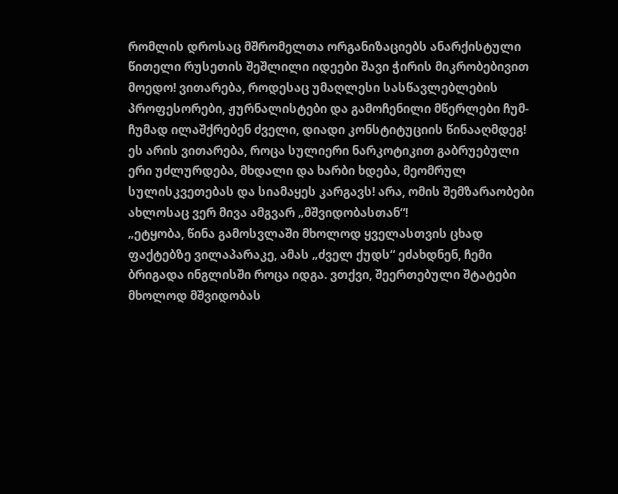რომლის დროსაც მშრომელთა ორგანიზაციებს ანარქისტული წითელი რუსეთის შეშლილი იდეები შავი ჭირის მიკრობებივით მოედო! ვითარება, როდესაც უმაღლესი სასწავლებლების პროფესორები, ჟურნალისტები და გამოჩენილი მწერლები ჩუმ-ჩუმად ილაშქრებენ ძველი, დიადი კონსტიტუციის წინააღმდეგ! ეს არის ვითარება, როცა სულიერი ნარკოტიკით გაბრუებული ერი უძლურდება, მხდალი და ხარბი ხდება, მეომრულ სულისკვეთებას და სიამაყეს კარგავს! არა, ომის შემზარაობები ახლოსაც ვერ მივა ამგვარ „მშვიდობასთან“!
„ეტყობა, წინა გამოსვლაში მხოლოდ ყველასთვის ცხად ფაქტებზე ვილაპარაკე, ამას „ძველ ქუდს“ ეძახდნენ, ჩემი ბრიგადა ინგლისში როცა იდგა. ვთქვი, შეერთებული შტატები მხოლოდ მშვიდობას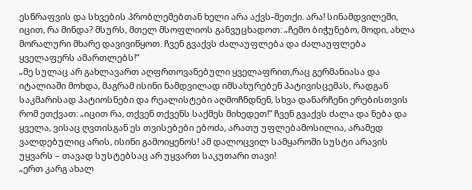ესწრაფვის და სხვების პრობლემებთან ხელი არა აქვს-მეთქი. არა! სინამდვილეში, იცით, რა მინდა? მსურს, მთელ მსოფლიოს განვუცხადოთ: „ჩემო ბიჭუნებო, მოდი, ახლა მორალური მხარე დავივიწყოთ. ჩვენ გვაქვს ძალაუფლება და ძალაუფლება ყველაფერს ამართლებს!“
„მე სულაც არ გახლავართ აღფრთოვანებული ყველაფრით,რაც გერმანიასა და იტალიაში მოხდა, მაგრამ ისინი ნამდვილად იმსახურებენ პატივისცემას, რადგან საკმარისად პატიოსნები და რეალისტები აღმოჩნდნენ, სხვა დანარჩენი ერებისთვის რომ ეთქვათ: „იცით რა, თქვენ თქვენს საქმეს მიხედეთ!“ ჩვენ გვაქვს ძალა და ნება და ყველა, ვისაც ღვთისგან ეს თვისებები ებოძა, არათუ უფლებამოსილია, არამედ ვალდებულიც არის, ისინი გამოიყენოს! ამ დალოცვილ სამყაროში სუსტი არავის უყვარს – თავად სუსტებსაც არ უყვართ საკუთარი თავი!
„ერთ კარგ ახალ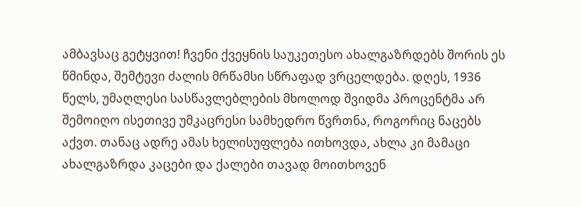ამბავსაც გეტყვით! ჩვენი ქვეყნის საუკეთესო ახალგაზრდებს შორის ეს წმინდა, შემტევი ძალის მრწამსი სწრაფად ვრცელდება. დღეს, 1936 წელს, უმაღლესი სასწავლებლების მხოლოდ შვიდმა პროცენტმა არ შემოიღო ისეთივე უმკაცრესი სამხედრო წვრთნა, როგორიც ნაცებს აქვთ. თანაც ადრე ამას ხელისუფლება ითხოვდა, ახლა კი მამაცი ახალგაზრდა კაცები და ქალები თავად მოითხოვენ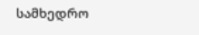სამხედრო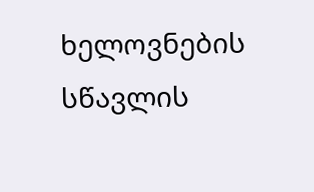ხელოვნების სწავლის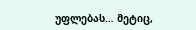უფლებას… მეტიც,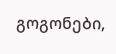გოგონები,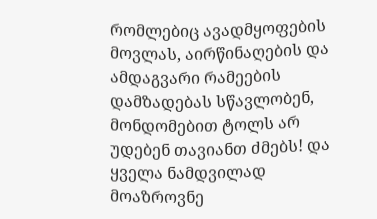რომლებიც ავადმყოფების მოვლას, აირწინაღების და ამდაგვარი რამეების დამზადებას სწავლობენ, მონდომებით ტოლს არ უდებენ თავიანთ ძმებს! და ყველა ნამდვილად მოაზროვნე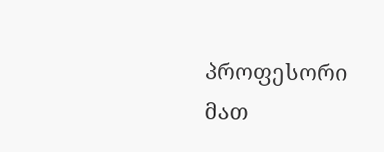პროფესორი მათ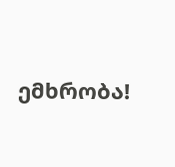ემხრობა!